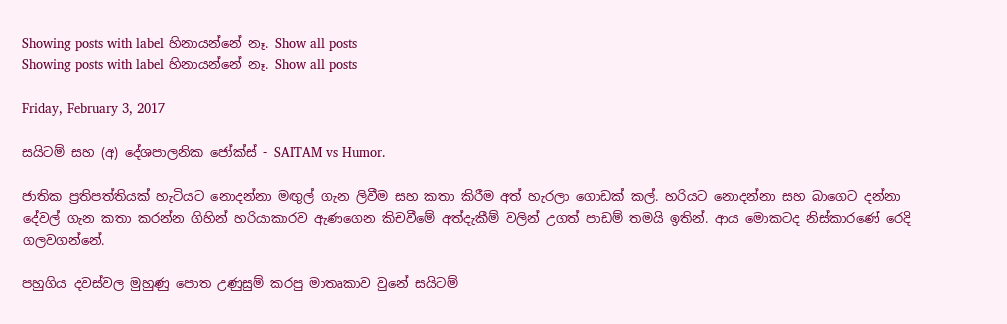Showing posts with label හිනායන්නේ නෑ. Show all posts
Showing posts with label හිනායන්නේ නෑ. Show all posts

Friday, February 3, 2017

සයිටම් සහ (අ) දේශපාලනික ජෝක්ස් - SAITAM vs Humor.

ජාතික ප්‍රතිපත්තියක් හැටියට නොදන්නා මඟුල් ගැන ලිවීම සහ කතා කිරීම අත් හැරලා ගොඩක් කල්. හරියට නොදන්නා සහ බාගෙට දන්නා දේවල් ගැන කතා කරන්න ගිහින් හරියාකාරව ඇණගෙන කිචවීමේ අත්දැකීම් වලින් උගත් පාඩම් තමයි ඉතින්. ආය මොකටද නිස්කාරණේ රෙදි ගලවගන්නේ.

පහුගිය දවස්වල මුහුණු පොත උණුසුම් කරපු මාතෘකාව වුනේ සයිටම්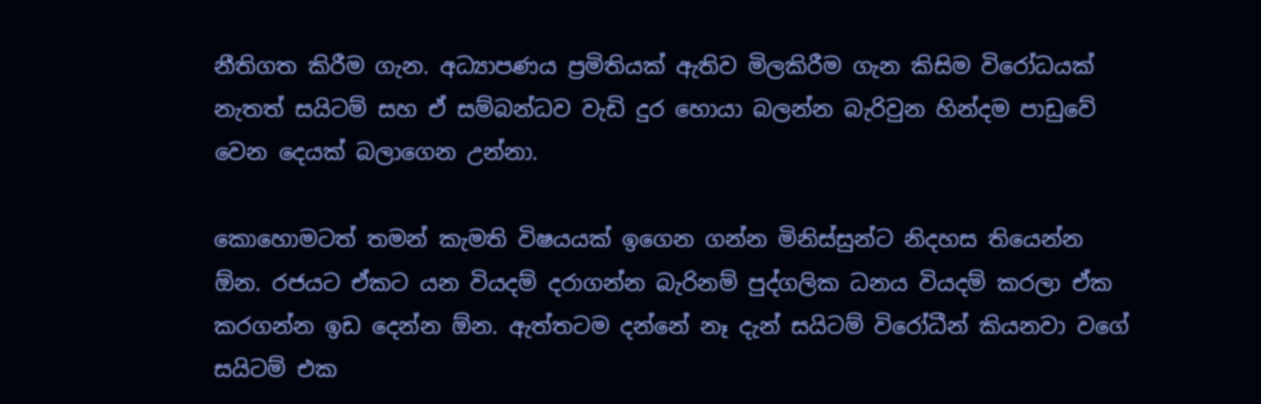නීතිගත කිරීම ගැන. අධ්‍යාපණය ප්‍රමිතියක් ඇතිව මිලකිරීම ගැන කිසිම විරෝධයක් නැතත් සයිටම් සහ ඒ සම්බන්ධව වැඩි දුර හොයා බලන්න බැරිවුන හින්දම පාඩුවේ වෙන දෙයක් බලාගෙන උන්නා.

කොහොමටත් තමන් කැමති විෂයයක් ඉගෙන ගන්න මිනිස්සුන්ට නිදහස තියෙන්න ඕන. රජයට ඒකට යන වියදම් දරාගන්න බැරිනම් පුද්ගලික ධනය වියදම් කරලා ඒක කරගන්න ඉඩ දෙන්න ඕන. ඇත්තටම දන්නේ නෑ දැන් සයිටම් විරෝධීන් කියනවා වගේ සයිටම් එක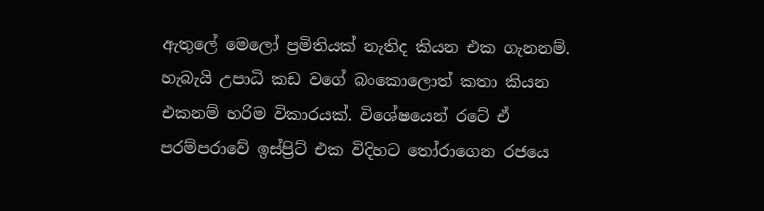ඇතුලේ මෙලෝ ප්‍රමිතියක් නැතිද කියන එක ගැනනම්. හැබැයි උපාධි කඩ වගේ බංකොලොත් කතා කියන එකනම් හරිම විකාරයක්. විශේෂයෙන් රටේ ඒ පරම්පරාවේ ඉස්ප්‍රිට් එක විදිහට තෝරාගෙන රජයෙ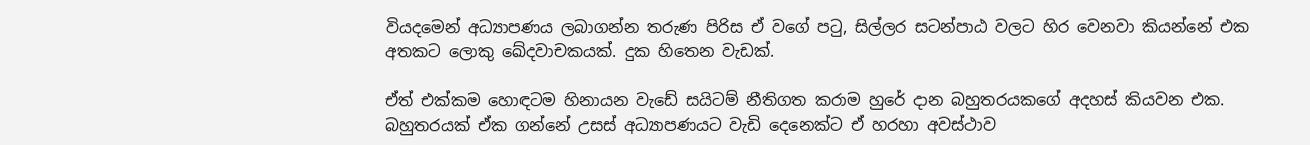වියදමෙන් අධ්‍යාපණය ලබාගන්න තරුණ පිරිස ඒ වගේ පටු, සිල්ලර සටන්පාඨ වලට හිර වෙනවා කියන්නේ එක අතකට ලොකු ඛේදවාචකයක්. දුක හිතෙන වැඩක්.

ඒත් එක්කම හොඳටම හිනායන වැඩේ සයිටම් නීතිගත කරාම හුරේ දාන බහුතරයකගේ අදහස් කියවන එක. බහුතරයක් ඒක ගන්නේ උසස් අධ්‍යාපණයට වැඩි දෙනෙක්ට ඒ හරහා අවස්ථාව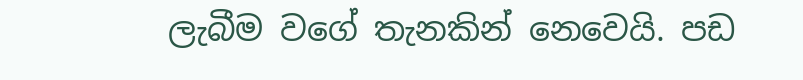ලැබීම වගේ තැනකින් නෙවෙයි. පඩ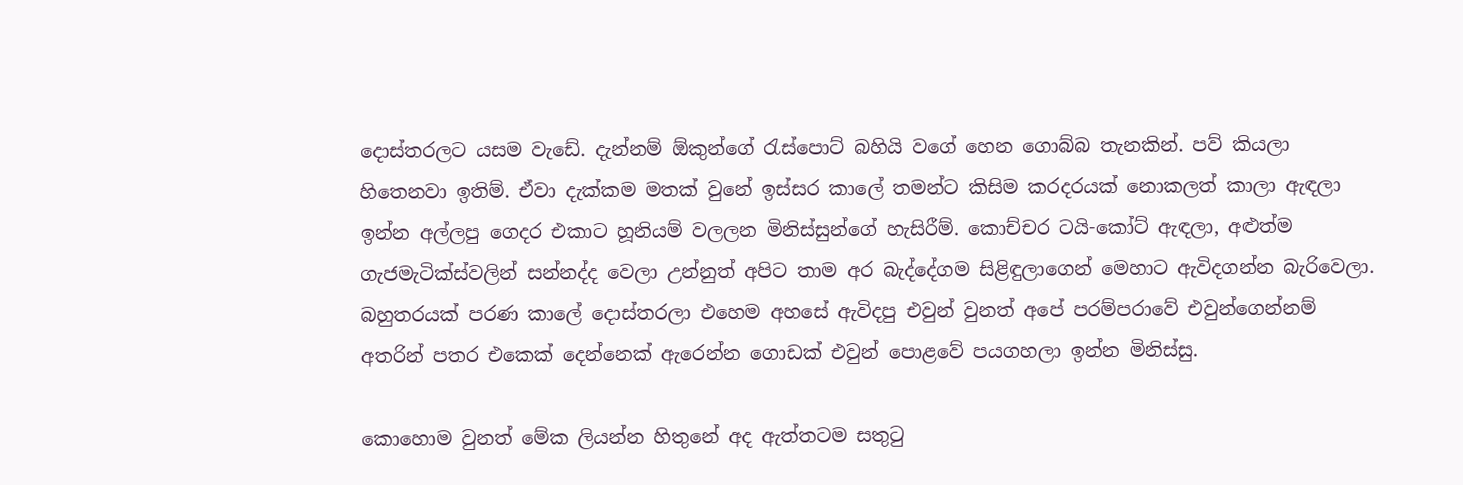දොස්තරලට යසම වැඩේ. දැන්නම් ඕකුන්ගේ රැස්පොට් බහියි වගේ හෙන ගොබ්බ තැනකින්. පව් කියලා හිතෙනවා ඉතිම්. ඒවා දැක්කම මතක් වුනේ ඉස්සර කාලේ තමන්ට කිසිම කරදරයක් නොකලත් කාලා ඇඳලා ඉන්න අල්ලපු ගෙදර එකාට හූනියම් වලලන මිනිස්සුන්ගේ හැසිරීම්. කොච්චර ටයි-කෝට් ඇඳලා, අළුත්ම ගැජමැටික්ස්වලින් සන්නද්ද වෙලා උන්නුත් අපිට තාම අර බැද්දේගම සිළිඳුලාගෙන් මෙහාට ඇවිදගන්න බැරිවෙලා. බහුතරයක් පරණ කාලේ දොස්තරලා එහෙම අහසේ ඇවිදපු එවුන් වුනත් අපේ පරම්පරාවේ එවුන්ගෙන්නම් අතරින් පතර එකෙක් දෙන්නෙක් ඇරෙන්න ගොඩක් එවුන් පොළවේ පයගහලා ඉන්න මිනිස්සු.

කොහොම වුනත් මේක ලියන්න හිතුනේ අද ඇත්තටම සතුටු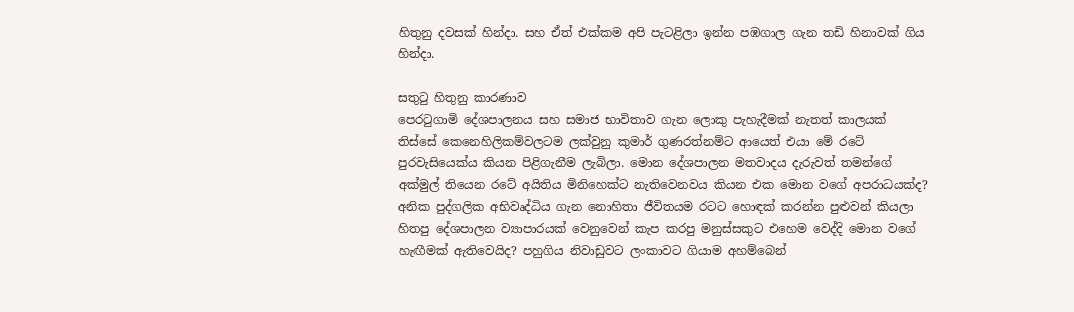හිතුනු දවසක් හින්දා. සහ ඒත් එක්කම අපි පැටළිලා ඉන්න පඹගාල ගැන තඩි හිනාවක් ගිය හින්දා.

සතුටු හිතුනු කාරණාව
පෙරටුගාමි දේශපාලනය සහ සමාජ භාවිතාව ගැන ලොකු පැහැදීමක් නැතත් කාලයක් තිස්සේ කෙනෙහිලිකම්වලටම ලක්වුනු කුමාර් ගුණරත්නම්ට ආයෙත් එයා මේ රටේ පුරවැසියෙක්ය කියන පිළිගැනීම ලැබිලා. මොන දේශපාලන මතවාදය දැරුවත් තමන්ගේ අක්මුල් තියෙන රටේ අයිතිය මිනිහෙක්ට නැතිවෙනවය කියන එක මොන වගේ අපරාධයක්ද? අනික පුද්ගලික අභිවෘද්ධිය ගැන නොහිතා ජීවිතයම රටට හොඳක් කරන්න පුළුවන් කියලා හිතපු දේශපාලන ව්‍යාපාරයක් වෙනුවෙන් කැප කරපු මනුස්සකුට එහෙම වෙද්දි මොන වගේ හැඟීමක් ඇතිවෙයිද? පහුගිය නිවාඩුවට ලංකාවට ගියාම අහම්බෙන්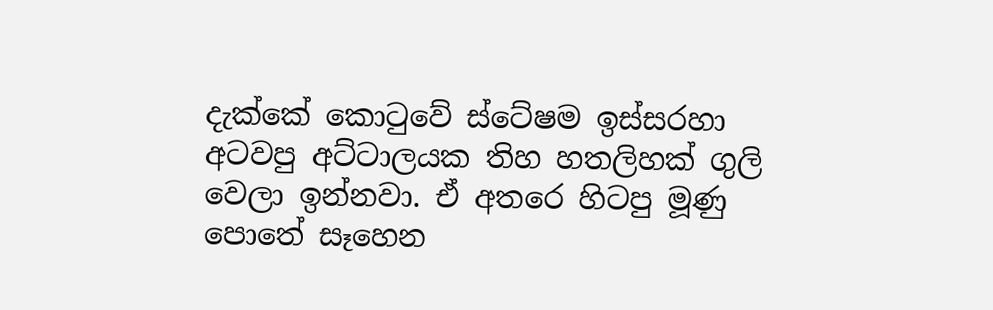දැක්කේ කොටුවේ ස්ටේෂම ඉස්සරහා අටවපු අට්ටාලයක තිහ හතලිහක් ගුලි වෙලා ඉන්නවා. ඒ අතරෙ හිටපු මූණු පොතේ සෑහෙන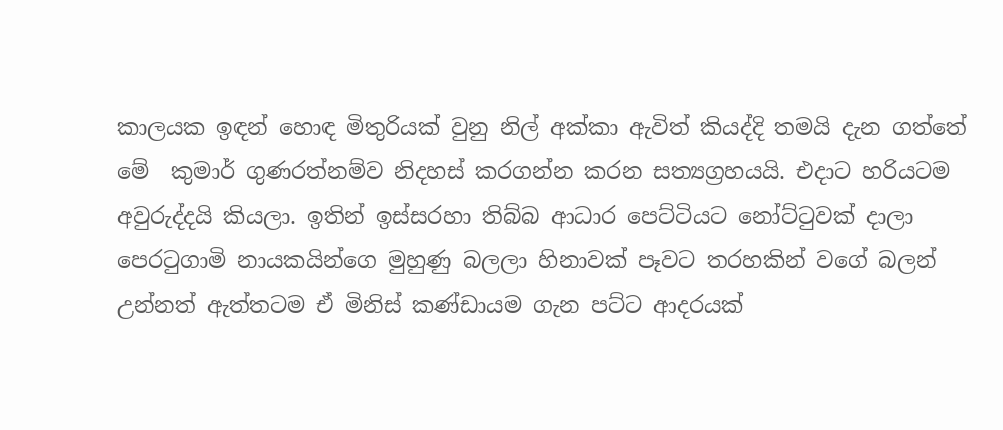කාලයක ඉඳන් හොඳ මිතුරියක් වුනු නිල් අක්කා ඇවිත් කියද්දි තමයි දැන ගත්තේ මේ  කුමාර් ගුණරත්නම්ව නිදහස් කරගන්න කරන සත්‍යග්‍රහයයි. එදාට හරියටම අවුරුද්දයි කියලා. ඉතින් ඉස්සරහා තිබ්බ ආධාර පෙට්ටියට නෝට්ටුවක් දාලා පෙරටුගාමි නායකයින්ගෙ මුහුණු බලලා හිනාවක් පෑවට තරහකින් වගේ බලන් උන්නත් ඇත්තටම ඒ මිනිස් කණ්ඩායම ගැන පට්ට ආදරයක්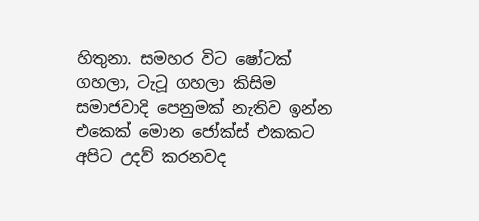හිතුනා. සමහර විට ෂෝටක් ගහලා, ටැටූ ගහලා කිසිම සමාජවාදි පෙනුමක් නැතිව ඉන්න එකෙක් මොන ජෝක්ස් එකකට අපිට උදව් කරනවද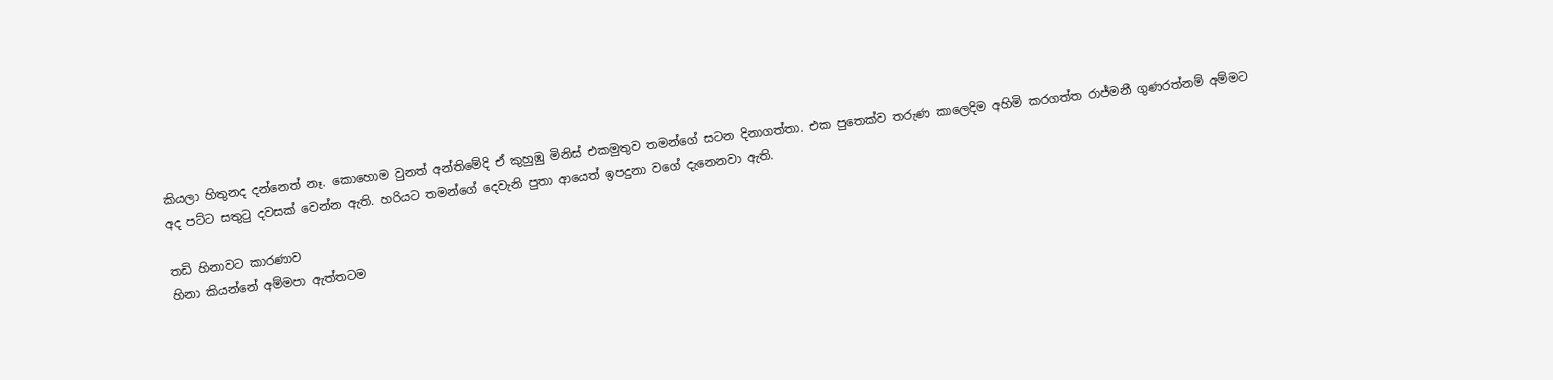කියලා හිතුනද දන්නෙත් නෑ. කොහොම වුනත් අන්තිමේදි ඒ කුහුඹු මිනිස් එකමුතුව තමන්ගේ සටන දිනාගත්තා. එක පුතෙක්ව තරුණ කාලෙදිම අහිමි කරගත්ත රාජ්මනී ගුණරත්නම් අම්මට අද පට්ට සතුටු දවසක් වෙන්න ඇති. හරියට තමන්ගේ දෙවැනි පුතා ආයෙත් ඉපදුනා වගේ දැනෙනවා ඇති.

තඩි හිනාවට කාරණාව
හිනා කියන්නේ අම්මපා ඇත්තටම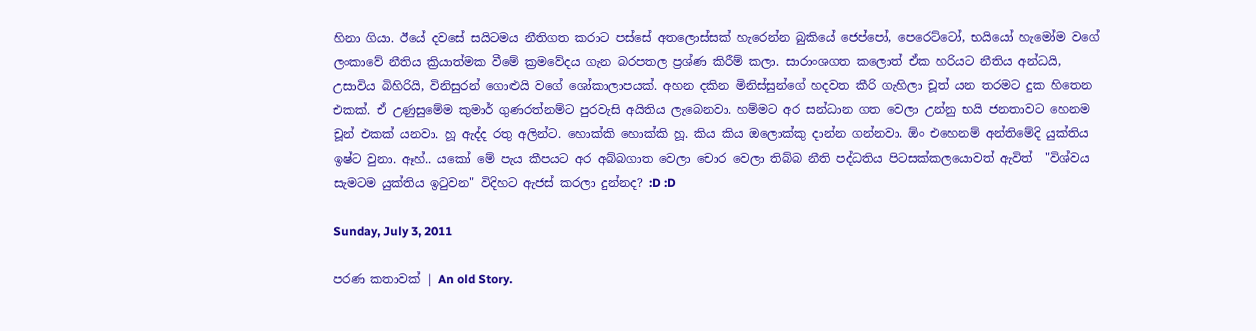හිනා ගියා. ඊයේ දවසේ සයිටමය නීතිගත කරාට පස්සේ අතලොස්සක් හැරෙන්න බුකියේ ජෙප්පෝ, පෙරෙට්ටෝ, භයියෝ හැමෝම වගේ ලංකාවේ නීතිය ක්‍රියාත්මක වීමේ ක්‍රමවේදය ගැන බරපතල ප්‍රශ්ණ කිරීම් කලා. සාරාංශගත කලොත් ඒක හරියට නීතිය අන්ධයි, උසාවිය බිහිරියි, විනිසුරන් ගොළුයි වගේ ශෝකාලාපයක්. අහන දකින මිනිස්සුන්ගේ හදවත කීරි ගැහිලා චූත් යන තරමට දුක හිතෙන එකක්. ඒ උණුසුමේම කුමාර් ගුණරත්නම්ට පුරවැසි අයිතිය ලැබෙනවා. හම්මට අර සන්ධාන ගත වෙලා උන්නු භයි ජනතාවට හෙනම චූන් එකක් යනවා. හූ ඇද්ද රතු අලින්ට. හොක්කි හොක්කි හූ. කිය කිය ඔලොක්කු දාන්න ගන්නවා. ඕං එහෙනම් අන්තිමේදි යුක්තිය ඉෂ්ට වුනා. ඈහ්.. යකෝ මේ පැය කීපයට අර අබ්බගාත වෙලා චොර වෙලා තිබ්බ නීති පද්ධතිය පිටසක්කලයොවත් ඇවිත්  "විශ්වය සැමටම යුක්තිය ඉටුවන" විදිහට ඇජස් කරලා දුන්නද? :D :D

Sunday, July 3, 2011

පරණ කතාවක් | An old Story.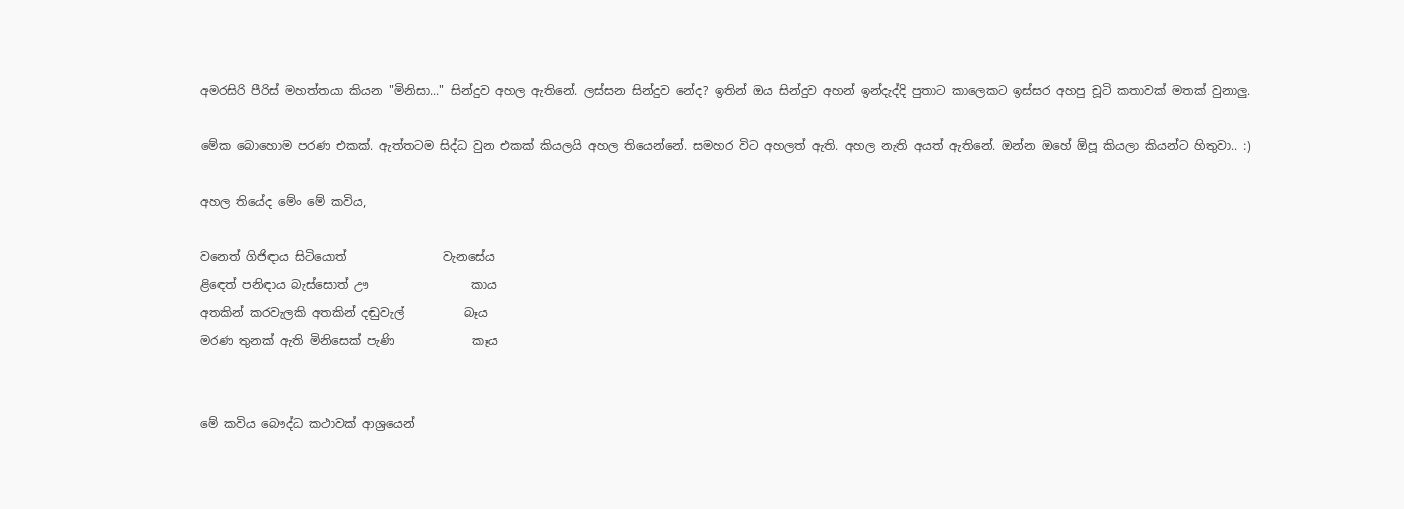අමරසිරි පීරිස් මහත්තයා කියන "මිනිසා..." සින්දුව අහල ඇතිනේ. ලස්සන සින්දුව නේද? ඉතින් ඔය සින්දුව අහන් ඉන්දැද්දි පුතාට කාලෙකට ඉස්සර අහපු චූටි කතාවක් මතක් වුනාලු.

මේක බොහොම පරණ එකක්. ඇත්තටම සිද්ධ වුන එකක් කියලයි අහල තියෙන්නේ. සමහර විට අහලත් ඇති. අහල නැති අයත් ඇතිනේ. ඔන්න ඔහේ ඕපූ කියලා කියන්ට හිතුවා.. :)

අහල තියේද මේං මේ කවිය,

වනෙත් ගිජිඳාය සිටියොත්                වැනසේය
ළිඳෙත් පනිඳාය බැස්සොත් ඌ                 කාය
අතකින් කරවැලකි අතකින් දඬුවැල්          බෑය
මරණ තුනක් ඇති මිනිසෙක් පැණි             කෑය


මේ කවිය බෞද්ධ කථාවක් ආශ්‍රයෙන්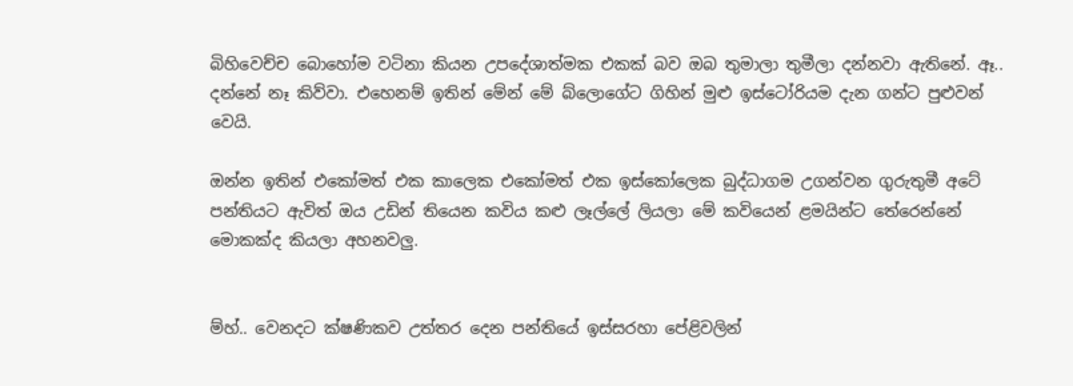බිහිවෙච්ච බොහෝම වටිනා කියන උපදේශාත්මක එකක් බව ඔබ තුමාලා තුමීලා දන්නවා ඇතිනේ. ඈ.. දන්නේ නෑ කිව්වා. එහෙනම් ඉතින් මේන් මේ බ්ලොගේට ගිහින් මුළු ඉස්ටෝරියම දැන ගන්ට පුළුවන් වෙයි.

ඔන්න ඉතින් එකෝමත් එක කාලෙක එකෝමත් එක ඉස්කෝලෙක බුද්ධාගම උගන්වන ගුරුතුමී අටේ පන්තියට ඇවිත් ඔය උඩින් තියෙන කවිය කළු ලෑල්ලේ ලියලා මේ කවියෙන් ළමයින්ට තේරෙන්නේ මොකක්ද කියලා අහනවලු.


ම්හ්.. වෙනදට ක්ෂණිකව උත්තර දෙන පන්තියේ ඉස්සරහා පේළිවලින්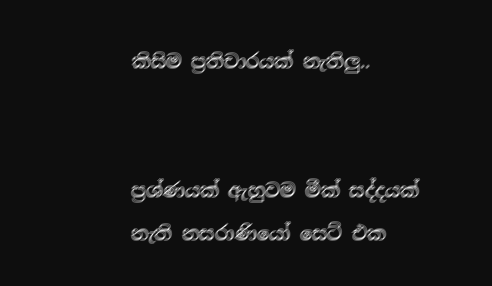කිසිම ප්‍රතිචාරයක් නැතිලු..


ප්‍රශ්ණයක් ඇහුවම මීක් සද්දයක් නැති නසරාණියෝ සෙට් එක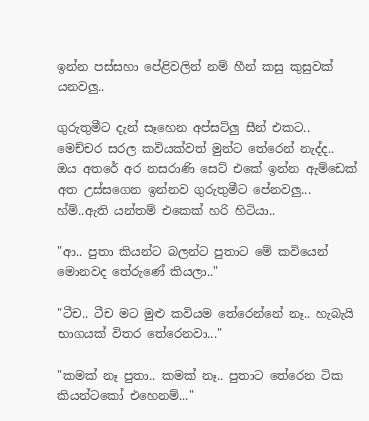ඉන්න පස්සහා පේළිවලින් නම් හීන් කසු කුසුවක් යනවලු..

ගුරුතුමීට දැන් සෑහෙන අප්සට්ලු සීන් එකට..
මෙච්චර සරල කවියක්වත් මුන්ට තේරෙන් නැද්ද..
ඔය අතරේ අර නසරාණි සෙට් එකේ ඉන්න ඇම්ඩෙක් අත උස්සගෙන ඉන්නව ගුරුතුමීට පේනවලු...
හ්ම්..ඇති යන්තම් එකෙක් හරි හිටියා..

"ආ.. පුතා කියන්ට බලන්ට පුතාට මේ කවියෙන් මොනවද තේරුණේ කියලා.."

"ටීච.. ටීච මට මුළු කවියම තේරෙන්නේ නෑ.. හැබැයි භාගයක් විතර තේරෙනවා..."

"කමක් නෑ පුතා.. කමක් නෑ.. පුතාට තේරෙන ටික කියන්ටකෝ එහෙනම්..."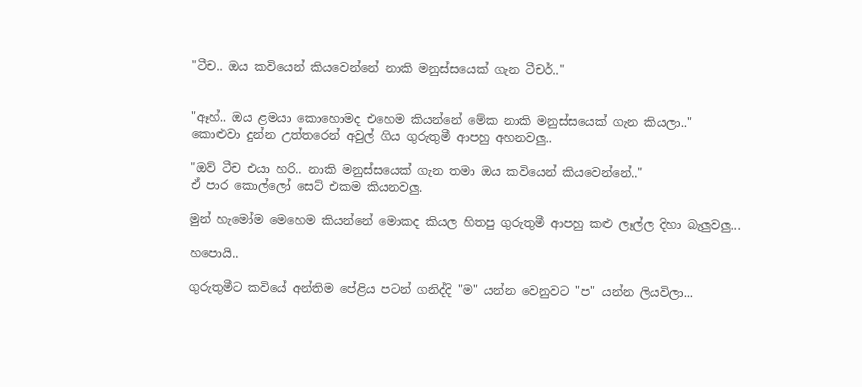"ටීච.. ඔය කවියෙන් කියවෙන්නේ නාකි මනුස්සයෙක් ගැන ටීචර්.."


"ඈහ්.. ඔය ළමයා කොහොමද එහෙම කියන්නේ මේක නාකි මනුස්සයෙක් ගැන කියලා.."
කොළුවා දුන්න උත්තරෙන් අවුල් ගිය ගුරුතුමී ආපහු අහනවලු..

"ඔව් ටීච එයා හරි.. නාකි මනුස්සයෙක් ගැන තමා ඔය කවියෙන් කියවෙන්නේ.."
ඒ පාර කොල්ලෝ සෙට් එකම කියනවලු.

මුන් හැමෝම මෙහෙම කියන්නේ මොකද කියල හිතපු ගුරුතුමී ආපහු කළු ලෑල්ල දිහා බැලුවලු...

හපොයි..

ගුරුතුමීට කවියේ අන්තිම පේළිය පටන් ගනිද්දි "ම" යන්න වෙනුවට "ප" යන්න ලියවිලා...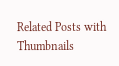Related Posts with Thumbnails